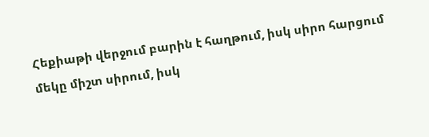Հեքիաթի վերջում բարին է հաղթում, իսկ սիրո հարցում մեկը միշտ սիրում, իսկ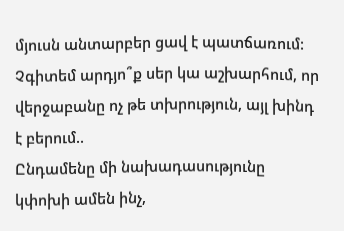մյուսն անտարբեր ցավ է պատճառում: Չգիտեմ արդյո՞ք սեր կա աշխարհում, որ վերջաբանը ոչ թե տխրություն, այլ խինդ է բերում..
Ընդամենը մի նախադասությունը կփոխի ամեն ինչ,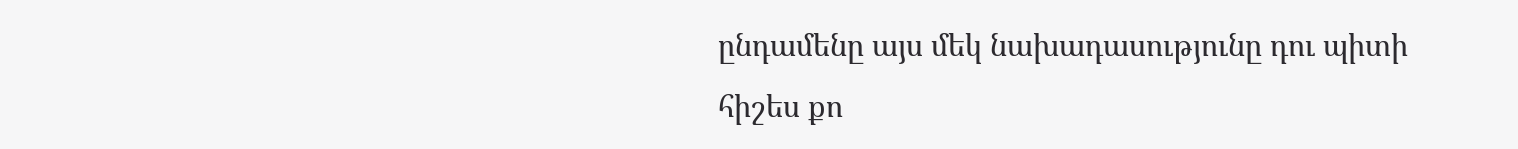ընդամենը այս մեկ նախադասությունը դու պիտի հիշես քո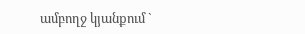ամբողջ կյանքում `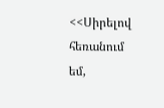<<Սիրելով հեռանում եմ,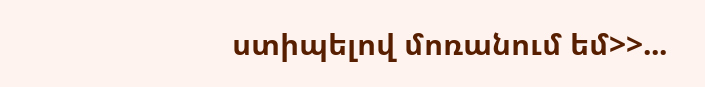ստիպելով մոռանում եմ>>...